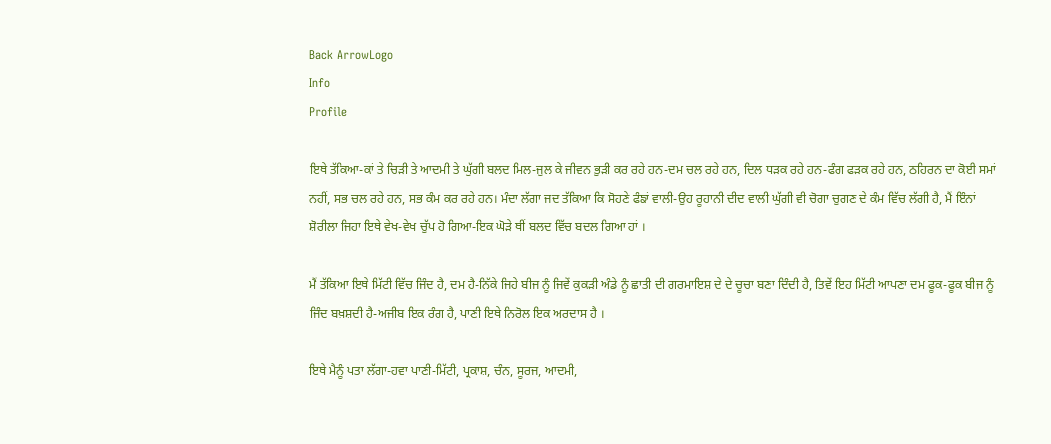Back ArrowLogo
Info
Profile

ਇਥੇ ਤੱਕਿਆ-ਕਾਂ ਤੇ ਚਿੜੀ ਤੇ ਆਦਮੀ ਤੇ ਘੁੱਗੀ ਬਲਦ ਮਿਲ-ਜੁਲ ਕੇ ਜੀਵਨ ਭੁੜੀ ਕਰ ਰਹੇ ਹਨ-ਦਮ ਚਲ ਰਹੇ ਹਨ, ਦਿਲ ਧੜਕ ਰਹੇ ਹਨ-ਫੰਗ ਫੜਕ ਰਹੇ ਹਨ, ਠਹਿਰਨ ਦਾ ਕੋਈ ਸਮਾਂ ਨਹੀਂ, ਸਭ ਚਲ ਰਹੇ ਹਨ, ਸਭ ਕੰਮ ਕਰ ਰਹੇ ਹਨ। ਮੰਦਾ ਲੱਗਾ ਜਦ ਤੱਕਿਆ ਕਿ ਸੋਹਣੇ ਫੰਙਾਂ ਵਾਲੀ-ਉਹ ਰੂਹਾਨੀ ਦੀਦ ਵਾਲੀ ਘੁੱਗੀ ਵੀ ਚੋਗਾ ਚੁਗਣ ਦੇ ਕੰਮ ਵਿੱਚ ਲੱਗੀ ਹੈ, ਮੈਂ ਇੰਨਾਂ ਸ਼ੋਰੀਲਾ ਜਿਹਾ ਇਥੇ ਵੇਖ-ਵੇਖ ਚੁੱਪ ਹੋ ਗਿਆ-ਇਕ ਘੋੜੇ ਥੀਂ ਬਲਦ ਵਿੱਚ ਬਦਲ ਗਿਆ ਹਾਂ ।

ਮੈਂ ਤੱਕਿਆ ਇਥੇ ਮਿੱਟੀ ਵਿੱਚ ਜਿੰਦ ਹੈ, ਦਮ ਹੈ-ਨਿੱਕੇ ਜਿਹੇ ਬੀਜ ਨੂੰ ਜਿਵੇਂ ਕੁਕੜੀ ਅੰਡੇ ਨੂੰ ਛਾਤੀ ਦੀ ਗਰਮਾਇਸ਼ ਦੇ ਦੇ ਚੂਚਾ ਬਣਾ ਦਿੰਦੀ ਹੈ, ਤਿਵੇਂ ਇਹ ਮਿੱਟੀ ਆਪਣਾ ਦਮ ਫੂਕ-ਫੂਕ ਬੀਜ ਨੂੰ ਜਿੰਦ ਬਖ਼ਸ਼ਦੀ ਹੈ-ਅਜੀਬ ਇਕ ਰੰਗ ਹੈ, ਪਾਣੀ ਇਥੇ ਨਿਰੋਲ ਇਕ ਅਰਦਾਸ ਹੈ ।

ਇਥੇ ਮੈਨੂੰ ਪਤਾ ਲੱਗਾ-ਹਵਾ ਪਾਣੀ-ਮਿੱਟੀ, ਪ੍ਰਕਾਸ਼, ਚੰਨ, ਸੂਰਜ, ਆਦਮੀ,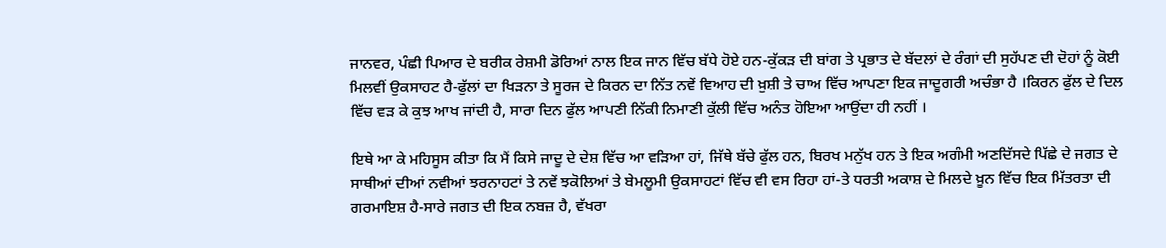ਜਾਨਵਰ, ਪੰਛੀ ਪਿਆਰ ਦੇ ਬਰੀਕ ਰੇਸ਼ਮੀ ਡੋਰਿਆਂ ਨਾਲ ਇਕ ਜਾਨ ਵਿੱਚ ਬੱਧੇ ਹੋਏ ਹਨ-ਕੁੱਕੜ ਦੀ ਬਾਂਗ ਤੇ ਪ੍ਰਭਾਤ ਦੇ ਬੱਦਲਾਂ ਦੇ ਰੰਗਾਂ ਦੀ ਸੁਹੱਪਣ ਦੀ ਦੋਹਾਂ ਨੂੰ ਕੋਈ ਮਿਲਵੀਂ ਉਕਸਾਹਟ ਹੈ-ਫੁੱਲਾਂ ਦਾ ਖਿੜਨਾ ਤੇ ਸੂਰਜ ਦੇ ਕਿਰਨ ਦਾ ਨਿੱਤ ਨਵੇਂ ਵਿਆਹ ਦੀ ਖ਼ੁਸ਼ੀ ਤੇ ਚਾਅ ਵਿੱਚ ਆਪਣਾ ਇਕ ਜਾਦੂਗਰੀ ਅਚੰਭਾ ਹੈ ।ਕਿਰਨ ਫੁੱਲ ਦੇ ਦਿਲ ਵਿੱਚ ਵੜ ਕੇ ਕੁਝ ਆਖ ਜਾਂਦੀ ਹੈ, ਸਾਰਾ ਦਿਨ ਫੁੱਲ ਆਪਣੀ ਨਿੱਕੀ ਨਿਮਾਣੀ ਕੁੱਲੀ ਵਿੱਚ ਅਨੰਤ ਹੋਇਆ ਆਉਂਦਾ ਹੀ ਨਹੀਂ ।

ਇਥੇ ਆ ਕੇ ਮਹਿਸੂਸ ਕੀਤਾ ਕਿ ਮੈਂ ਕਿਸੇ ਜਾਦੂ ਦੇ ਦੇਸ਼ ਵਿੱਚ ਆ ਵੜਿਆ ਹਾਂ, ਜਿੱਥੇ ਬੱਚੇ ਫੁੱਲ ਹਨ, ਬਿਰਖ ਮਨੁੱਖ ਹਨ ਤੇ ਇਕ ਅਗੰਮੀ ਅਣਦਿੱਸਦੇ ਪਿੱਛੇ ਦੇ ਜਗਤ ਦੇ ਸਾਥੀਆਂ ਦੀਆਂ ਨਵੀਆਂ ਝਰਨਾਹਟਾਂ ਤੇ ਨਵੇਂ ਝਕੋਲਿਆਂ ਤੇ ਬੇਮਲੂਮੀ ਉਕਸਾਹਟਾਂ ਵਿੱਚ ਵੀ ਵਸ ਰਿਹਾ ਹਾਂ-ਤੇ ਧਰਤੀ ਅਕਾਸ਼ ਦੇ ਮਿਲਦੇ ਖ਼ੂਨ ਵਿੱਚ ਇਕ ਮਿੱਤਰਤਾ ਦੀ ਗਰਮਾਇਸ਼ ਹੈ-ਸਾਰੇ ਜਗਤ ਦੀ ਇਕ ਨਬਜ਼ ਹੈ, ਵੱਖਰਾ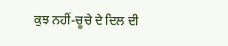ਕੁਝ ਨਹੀਂ-ਚੂਚੇ ਦੇ ਦਿਲ ਦੀ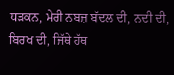ਧੜਕਨ, ਮੇਰੀ ਨਬਜ਼ ਬੱਦਲ ਦੀ, ਨਦੀ ਦੀ, ਬਿਰਖ ਦੀ, ਜਿੱਥੇ ਹੱਥ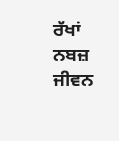ਰੱਖਾਂ ਨਬਜ਼ ਜੀਵਨ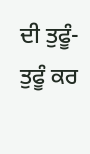ਦੀ ਤੁਫੂੰ-ਤੁਫੂੰ ਕਰ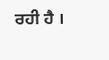ਰਹੀ ਹੈ ।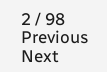2 / 98
Previous
Next